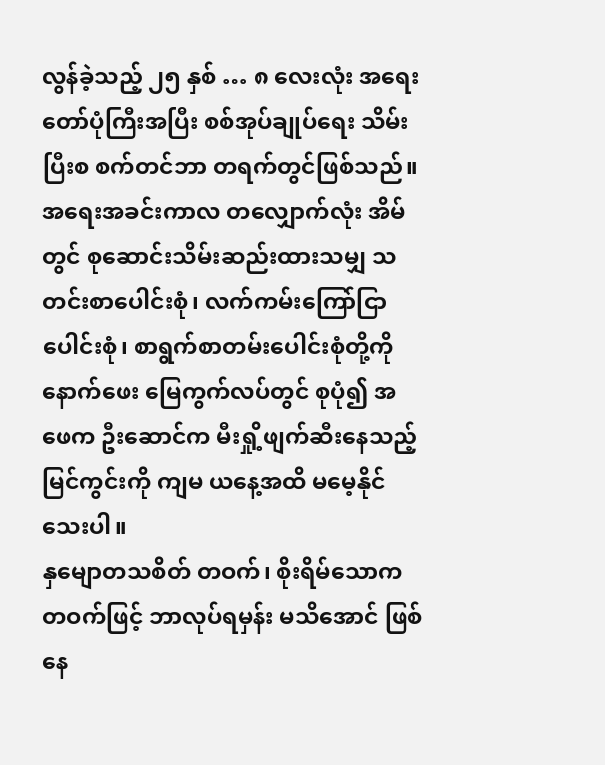လွန်ခဲ့သည့် ၂၅ နှစ် … ၈ လေးလုံး အရေးတော်ပုံကြီးအပြီး စစ်အုပ်ချုပ်ရေး သိမ်းပြီးစ စက်တင်ဘာ တရက်တွင်ဖြစ်သည်။ အရေးအခင်းကာလ တလျှောက်လုံး အိမ်တွင် စုဆောင်းသိမ်းဆည်းထားသမျှ သတင်းစာပေါင်းစုံ၊ လက်ကမ်းကြော်ငြာ ပေါင်းစုံ၊ စာရွက်စာတမ်းပေါင်းစုံတို့ကို နောက်ဖေး မြေကွက်လပ်တွင် စုပုံ၍ အဖေက ဦးဆောင်က မီးရှို့ဖျက်ဆီးနေသည့် မြင်ကွင်းကို ကျမ ယနေ့အထိ မမေ့နိုင်သေးပါ။
နှမျောတသစိတ် တဝက်၊ စိုးရိမ်သောက တဝက်ဖြင့် ဘာလုပ်ရမှန်း မသိအောင် ဖြစ်နေ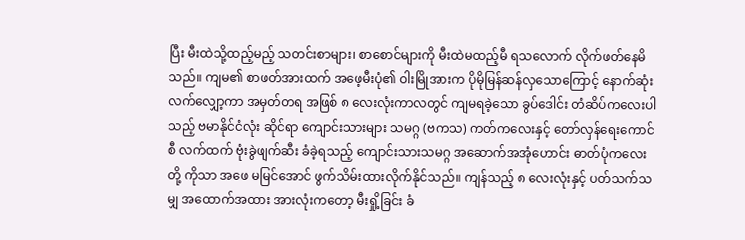ပြီး မီးထဲသို့ထည့်မည့် သတင်းစာများ၊ စာစောင်များကို မီးထဲမထည့်မီ ရသလောက် လိုက်ဖတ်နေမိသည်။ ကျမ၏ စာဖတ်အားထက် အဖေ့မီးပုံ၏ ဝါးမြိုအားက ပိုမိုမြန်ဆန်လှသောကြောင့် နောက်ဆုံးလက်လျှော့ကာ အမှတ်တရ အဖြစ် ၈ လေးလုံးကာလတွင် ကျမရခဲ့သော ခွပ်ဒေါင်း တံဆိပ်ကလေးပါသည့် ဗမာနိုင်ငံလုံး ဆိုင်ရာ ကျောင်းသားများ သမဂ္ဂ (ဗကသ) ကတ်ကလေးနှင့် တော်လှန်ရေးကောင်စီ လက်ထက် ဗုံးခွဲဖျက်ဆီး ခံခဲ့ရသည့် ကျောင်းသားသမဂ္ဂ အဆောက်အအုံဟောင်း ဓာတ်ပုံကလေးတို့ ကိုသာ အဖေ မမြင်အောင် ဖွက်သိမ်းထားလိုက်နိုင်သည်။ ကျန်သည့် ၈ လေးလုံးနှင့် ပတ်သက်သမျှ အထောက်အထား အားလုံးကတော့ မီးရှို့ခြင်း ခံ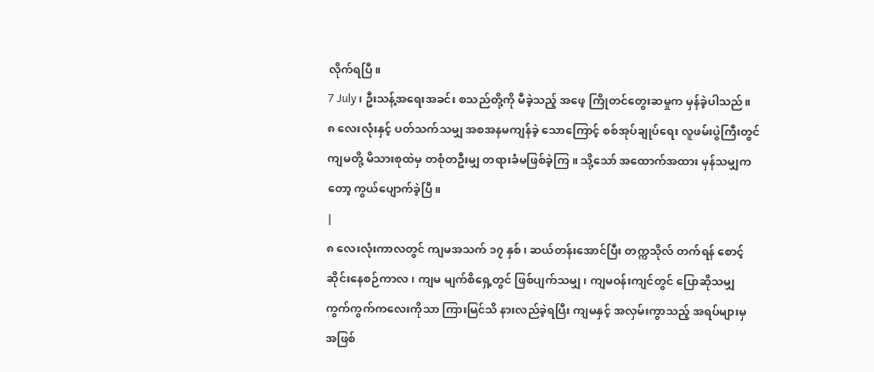လိုက်ရပြီ။
7 July၊ ဦးသန့်အရေးအခင်း စသည်တို့ကို မီခဲ့သည့် အဖေ့ ကြိုတင်တွေးဆမှုက မှန်ခဲ့ပါသည်။ ၈ လေးလုံးနှင့် ပတ်သက်သမျှ အစအနမကျန်ခဲ့ သောကြောင့် စစ်အုပ်ချုပ်ရေး လူဖမ်းပွဲကြီးတွင် ကျမတို့ မိသားစုထဲမှ တစုံတဦးမျှ တရားခံမဖြစ်ခဲ့ကြ။ သို့သော် အထောက်အထား မှန်သမျှကတော့ ကွယ်ပျောက်ခဲ့ပြီ။
|
၈ လေးလုံးကာလတွင် ကျမအသက် ၁၇ နှစ်၊ ဆယ်တန်းအောင်ပြီး တက္ကသိုလ် တက်ရန် စောင့်ဆိုင်းနေစဉ်ကာလ၊ ကျမ မျက်စိရှေ့တွင် ဖြစ်ပျက်သမျှ၊ ကျမဝန်းကျင်တွင် ပြောဆိုသမျှ ကွက်ကွက်ကလေးကိုသာ ကြားမြင်သိ နားလည်ခဲ့ရပြီး ကျမနှင့် အလှမ်းကွာသည့် အရပ်များမှ အဖြစ်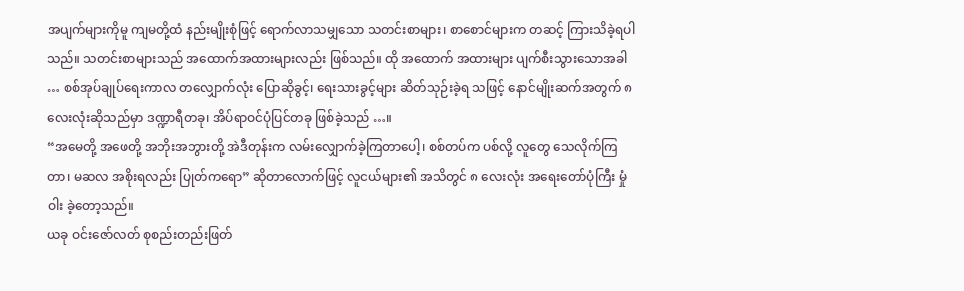အပျက်များကိုမူ ကျမတို့ထံ နည်းမျိုးစုံဖြင့် ရောက်လာသမျှသော သတင်းစာများ၊ စာစောင်များက တဆင့် ကြားသိခဲ့ရပါသည်။ သတင်းစာများသည် အထောက်အထားများလည်း ဖြစ်သည်။ ထို အထောက် အထားများ ပျက်စီးသွားသောအခါ … စစ်အုပ်ချုပ်ရေးကာလ တလျှောက်လုံး ပြောဆိုခွင့်၊ ရေးသားခွင့်များ ဆိတ်သုဉ်းခဲ့ရ သဖြင့် နောင်မျိုးဆက်အတွက် ၈ လေးလုံးဆိုသည်မှာ ဒဏ္ဍာရီတခု၊ အိပ်ရာဝင်ပုံပြင်တခု ဖြစ်ခဲ့သည် …။
“အမေတို့ အဖေတို့ အဘိုးအဘွားတို့ အဲဒီတုန်းက လမ်းလျှောက်ခဲ့ကြတာပေါ့၊ စစ်တပ်က ပစ်လို့ လူတွေ သေလိုက်ကြတာ၊ မဆလ အစိုးရလည်း ပြုတ်ကရော” ဆိုတာလောက်ဖြင့် လူငယ်များ၏ အသိတွင် ၈ လေးလုံး အရေးတော်ပုံကြီး မှုံဝါး ခဲ့တော့သည်။
ယခု ဝင်းဇော်လတ် စုစည်းတည်းဖြတ်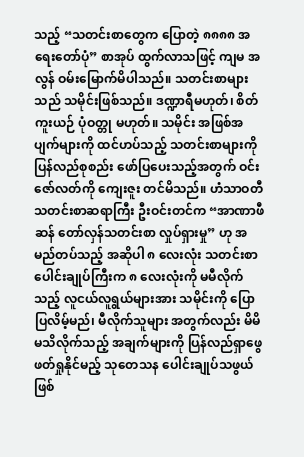သည့် “သတင်းစာတွေက ပြောတဲ့ ၈၈၈၈ အရေးတော်ပုံ” စာအုပ် ထွက်လာသဖြင့် ကျမ အလွန် ဝမ်းမြောက်မိပါသည်။ သတင်းစာများသည် သမိုင်းဖြစ်သည်။ ဒဏ္ဍာရီမဟုတ်၊ စိတ်ကူးယဉ် ပုံဝတ္တု မဟုတ်။ သမိုင်း အဖြစ်အပျက်များကို ထင်ဟပ်သည့် သတင်းစာများကို ပြန်လည်စုစည်း ဖော်ပြပေးသည့်အတွက် ဝင်းဇော်လတ်ကို ကျေးဇူး တင်မိသည်။ ဟံသာဝတီ သတင်းစာဆရာကြီး ဦးဝင်းတင်က “အာဏာဖီဆန် တော်လှန်သတင်းစာ လှုပ်ရှားမှု” ဟု အမည်တပ်သည့် အဆိုပါ ၈ လေးလုံး သတင်းစာ ပေါင်းချုပ်ကြီးက ၈ လေးလုံးကို မမီလိုက်သည့် လူငယ်လူရွယ်များအား သမိုင်းကို ပြောပြလိမ့်မည်၊ မီလိုက်သူများ အတွက်လည်း မိမိ မသိလိုက်သည့် အချက်များကို ပြန်လည်ရှာဖွေ ဖတ်ရှုနိုင်မည့် သုတေသန ပေါင်းချုပ်သဖွယ် ဖြစ်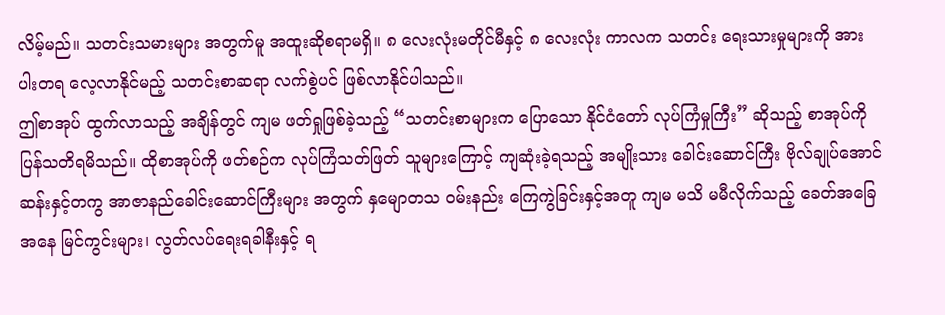လိမ့်မည်။ သတင်းသမားများ အတွက်မူ အထူးဆိုစရာမရှိ။ ၈ လေးလုံးမတိုင်မီနှင့် ၈ လေးလုံး ကာလက သတင်း ရေးသားမှုများကို အားပါးတရ လေ့လာနိုင်မည့် သတင်းစာဆရာ လက်စွဲပင် ဖြစ်လာနိုင်ပါသည်။
ဤစာအုပ် ထွက်လာသည့် အချိန်တွင် ကျမ ဖတ်ရှုဖြစ်ခဲ့သည့် “သတင်းစာများက ပြောသော နိုင်ငံတော် လုပ်ကြံမှုကြီး” ဆိုသည့် စာအုပ်ကို ပြန်သတိရမိသည်။ ထိုစာအုပ်ကို ဖတ်စဉ်က လုပ်ကြံသတ်ဖြတ် သူများကြောင့် ကျဆုံးခဲ့ရသည့် အမျိုးသား ခေါင်းဆောင်ကြီး ဗိုလ်ချုပ်အောင်ဆန်းနှင့်တကွ အာဇာနည်ခေါင်းဆောင်ကြီးများ အတွက် နှမျောတသ ဝမ်းနည်း ကြေကွဲခြင်းနှင့်အတူ ကျမ မသိ မမီလိုက်သည့် ခေတ်အခြေအနေ မြင်ကွင်းများ၊ လွတ်လပ်ရေးရခါနီးနှင့် ရ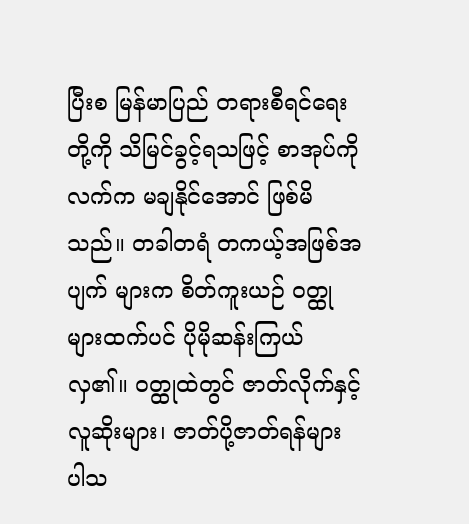ပြီးစ မြန်မာပြည် တရားစီရင်ရေးတို့ကို သိမြင်ခွင့်ရသဖြင့် စာအုပ်ကို လက်က မချနိုင်အောင် ဖြစ်မိသည်။ တခါတရံ တကယ့်အဖြစ်အပျက် များက စိတ်ကူးယဉ် ဝတ္ထုများထက်ပင် ပိုမိုဆန်းကြယ်လှ၏။ ဝတ္ထုထဲတွင် ဇာတ်လိုက်နှင့် လူဆိုးများ၊ ဇာတ်ပို့ဇာတ်ရန်များ ပါသ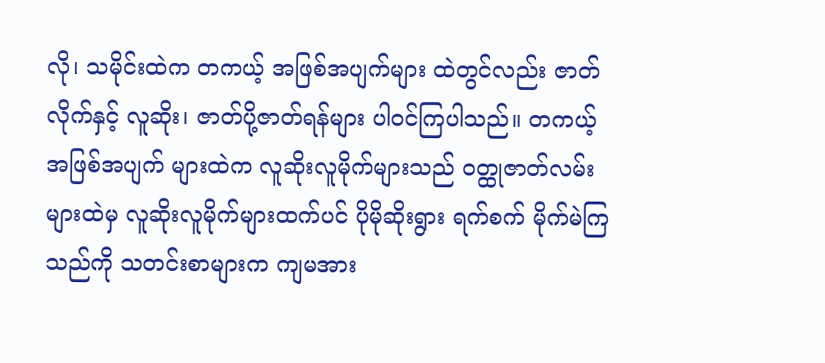လို၊ သမိုင်းထဲက တကယ့် အဖြစ်အပျက်များ ထဲတွင်လည်း ဇာတ်လိုက်နှင့် လူဆိုး၊ ဇာတ်ပို့ဇာတ်ရန်များ ပါဝင်ကြပါသည်။ တကယ့်အဖြစ်အပျက် များထဲက လူဆိုးလူမိုက်များသည် ဝတ္ထုဇာတ်လမ်းများထဲမှ လူဆိုးလူမိုက်များထက်ပင် ပိုမိုဆိုးရွား ရက်စက် မိုက်မဲကြသည်ကို သတင်းစာများက ကျမအား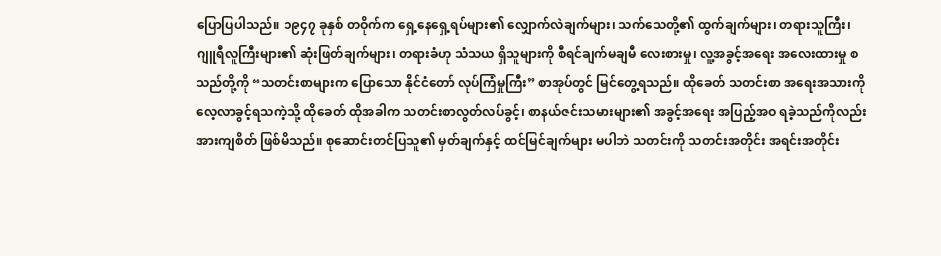ပြောပြပါသည်။ ၁၉၄၇ ခုနှစ် တဝိုက်က ရှေ့နေရှေ့ရပ်များ၏ လျှောက်လဲချက်များ၊ သက်သေတို့၏ ထွက်ချက်များ၊ တရားသူကြီး၊ ဂျူရီလူကြီးများ၏ ဆုံးဖြတ်ချက်များ၊ တရားခံဟု သံသယ ရှိသူများကို စီရင်ချက်မချမီ လေးစားမှု၊ လူ့အခွင့်အရေး အလေးထားမှု စသည်တို့ကို “သတင်းစာများက ပြောသော နိုင်ငံတော် လုပ်ကြံမှုကြီး” စာအုပ်တွင် မြင်တွေ့ရသည်။ ထိုခေတ် သတင်းစာ အရေးအသားကို လေ့လာခွင့်ရသကဲ့သို့ ထိုခေတ် ထိုအခါက သတင်းစာလွတ်လပ်ခွင့်၊ စာနယ်ဇင်းသမားများ၏ အခွင့်အရေး အပြည့်အဝ ရခဲ့သည်ကိုလည်း အားကျစိတ် ဖြစ်မိသည်။ စုဆောင်းတင်ပြသူ၏ မှတ်ချက်နှင့် ထင်မြင်ချက်များ မပါဘဲ သတင်းကို သတင်းအတိုင်း အရင်းအတိုင်း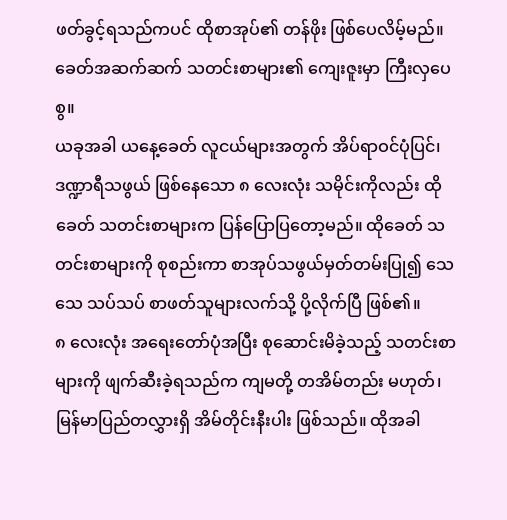ဖတ်ခွင့်ရသည်ကပင် ထိုစာအုပ်၏ တန်ဖိုး ဖြစ်ပေလိမ့်မည်။ ခေတ်အဆက်ဆက် သတင်းစာများ၏ ကျေးဇူးမှာ ကြီးလှပေစွ။
ယခုအခါ ယနေ့ခေတ် လူငယ်များအတွက် အိပ်ရာဝင်ပုံပြင်၊ ဒဏ္ဍာရီသဖွယ် ဖြစ်နေသော ၈ လေးလုံး သမိုင်းကိုလည်း ထိုခေတ် သတင်းစာများက ပြန်ပြောပြတော့မည်။ ထိုခေတ် သတင်းစာများကို စုစည်းကာ စာအုပ်သဖွယ်မှတ်တမ်းပြု၍ သေသေ သပ်သပ် စာဖတ်သူများလက်သို့ ပို့လိုက်ပြီ ဖြစ်၏။
၈ လေးလုံး အရေးတော်ပုံအပြီး စုဆောင်းမိခဲ့သည့် သတင်းစာများကို ဖျက်ဆီးခဲ့ရသည်က ကျမတို့ တအိမ်တည်း မဟုတ်၊ မြန်မာပြည်တလွှားရှိ အိမ်တိုင်းနီးပါး ဖြစ်သည်။ ထိုအခါ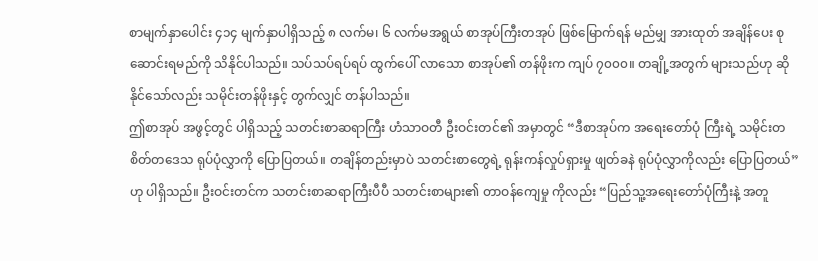စာမျက်နှာပေါင်း ၄၁၄ မျက်နှာပါရှိသည့် ၈ လက်မ၊ ၆ လက်မအရွယ် စာအုပ်ကြီးတအုပ် ဖြစ်မြောက်ရန် မည်မျှ အားထုတ် အချိန်ပေး စုဆောင်းရမည်ကို သိနိုင်ပါသည်။ သပ်သပ်ရပ်ရပ် ထွက်ပေါ် လာသော စာအုပ်၏ တန်ဖိုးက ကျပ် ၇၀၀၀။ တချို့အတွက် များသည်ဟု ဆိုနိုင်သော်လည်း သမိုင်းတန်ဖိုးနှင့် တွက်လျှင် တန်ပါသည်။
ဤစာအုပ် အဖွင့်တွင် ပါရှိသည့် သတင်းစာဆရာကြီး ဟံသာဝတီ ဦးဝင်းတင်၏ အမှာတွင် “ဒီစာအုပ်က အရေးတော်ပုံ ကြီးရဲ့ သမိုင်းတစိတ်တဒေသ ရုပ်ပုံလွှာကို ပြောပြတယ်။ တချိန်တည်းမှာပဲ သတင်းစာတွေရဲ့ ရုန်းကန်လှုပ်ရှားမှု ဖျတ်ခနဲ ရုပ်ပုံလွှာကိုလည်း ပြောပြတယ်” ဟု ပါရှိသည်။ ဦးဝင်းတင်က သတင်းစာဆရာကြီးပီပီ သတင်းစာများ၏ တာဝန်ကျေမှု ကိုလည်း “ပြည်သူ့အရေးတော်ပုံကြီးနဲ့ အတူ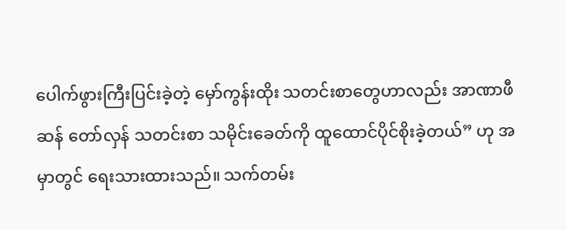ပေါက်ဖွားကြီးပြင်းခဲ့တဲ့ မှော်ကွန်းထိုး သတင်းစာတွေဟာလည်း အာဏာဖီဆန် တော်လှန် သတင်းစာ သမိုင်းခေတ်ကို ထူထောင်ပိုင်စိုးခဲ့တယ်” ဟု အမှာတွင် ရေးသားထားသည်။ သက်တမ်း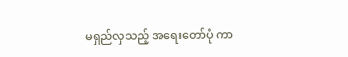မရှည်လှသည့် အရေးတော်ပုံ ကာ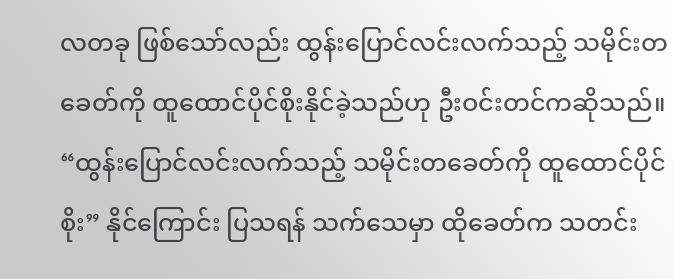လတခု ဖြစ်သော်လည်း ထွန်းပြောင်လင်းလက်သည့် သမိုင်းတခေတ်ကို ထူထောင်ပိုင်စိုးနိုင်ခဲ့သည်ဟု ဦးဝင်းတင်ကဆိုသည်။
“ထွန်းပြောင်လင်းလက်သည့် သမိုင်းတခေတ်ကို ထူထောင်ပိုင်စိုး” နိုင်ကြောင်း ပြသရန် သက်သေမှာ ထိုခေတ်က သတင်း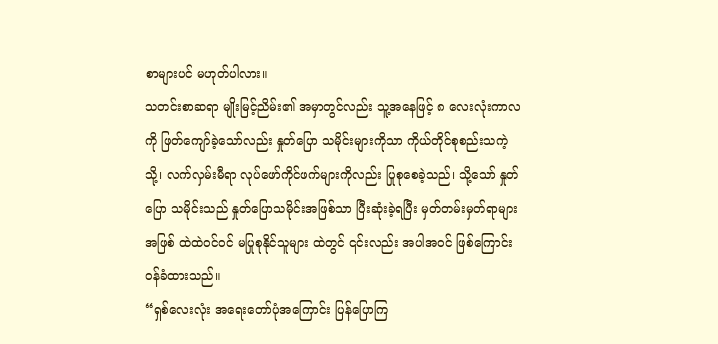စာများပင် မဟုတ်ပါလား။
သတင်းစာဆရာ မျိုးမြင့်ညိမ်း၏ အမှာတွင်လည်း သူ့အနေဖြင့် ၈ လေးလုံးကာလကို ဖြတ်ကျော်ခဲ့သော်လည်း နှုတ်ပြော သမိုင်းများကိုသာ ကိုယ်တိုင်စုစည်းသကဲ့သို့၊ လက်လှမ်းမီရာ လုပ်ဖော်ကိုင်ဖက်များကိုလည်း ပြုစုစေခဲ့သည်၊ သို့သော် နှုတ်ပြော သမိုင်းသည် နှုတ်ပြောသမိုင်းအဖြစ်သာ ပြီးဆုံးခဲ့ရပြီး မှတ်တမ်းမှတ်ရာများအဖြစ် ထဲထဲဝင်ဝင် မပြုစုနိုင်သူများ ထဲတွင် ၎င်းလည်း အပါအဝင် ဖြစ်ကြောင်း ဝန်ခံထားသည်။
“ရှစ်လေးလုံး အရေးတော်ပုံအကြောင်း ပြန်ပြောကြ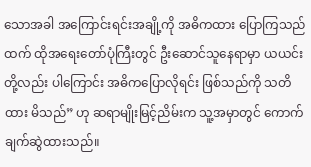သောအခါ အကြောင်းရင်းအချို့ကို အဓိကထား ပြောကြသည်ထက် ထိုအရေးတော်ပုံကြီးတွင် ဦးဆောင်သူနေရာမှာ ယယင်းတို့လည်း ပါကြောင်း အဓိကပြောလိုရင်း ဖြစ်သည်ကို သတိထား မိသည်” ဟု ဆရာမျိုးမြင့်ညိမ်းက သူ့အမှာတွင် ကောက်ချက်ဆွဲထားသည်။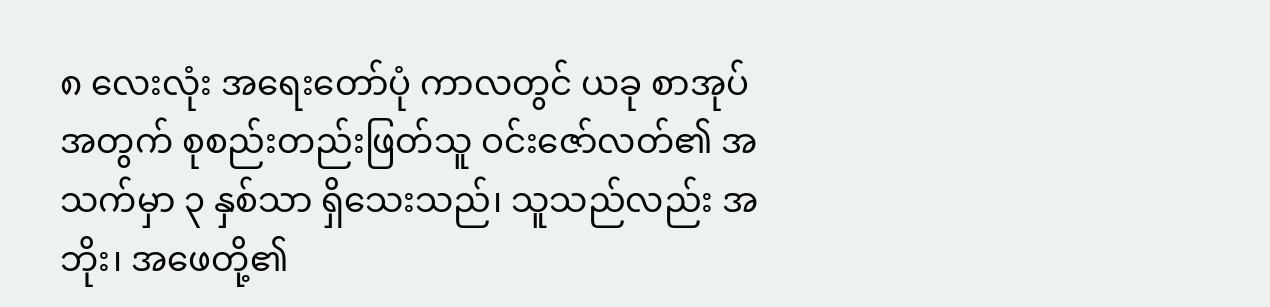၈ လေးလုံး အရေးတော်ပုံ ကာလတွင် ယခု စာအုပ်အတွက် စုစည်းတည်းဖြတ်သူ ဝင်းဇော်လတ်၏ အသက်မှာ ၃ နှစ်သာ ရှိသေးသည်၊ သူသည်လည်း အဘိုး၊ အဖေတို့၏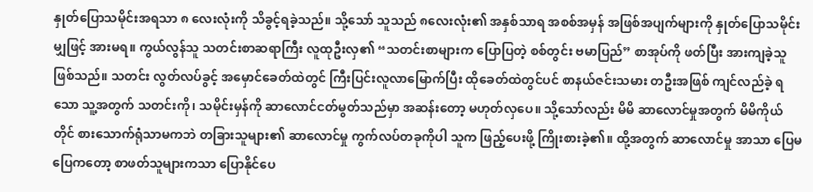နှုတ်ပြောသမိုင်းအရသာ ၈ လေးလုံးကို သိခွင့်ရခဲ့သည်။ သို့သော် သူသည် ၈လေးလုံး၏ အနှစ်သာရ အစစ်အမှန် အဖြစ်အပျက်များကို နှုတ်ပြောသမိုင်းမျှဖြင့် အားမရ။ ကွယ်လွန်သူ သတင်းစာဆရာကြီး လူထုဦးလှ၏ “သတင်းစာများက ပြောပြတဲ့ စစ်တွင်း ဗမာပြည်” စာအုပ်ကို ဖတ်ပြီး အားကျခဲ့သူဖြစ်သည်။ သတင်း လွတ်လပ်ခွင့် အမှောင်ခေတ်ထဲတွင် ကြီးပြင်းလူလာမြောက်ပြီး ထိုခေတ်ထဲတွင်ပင် စာနယ်ဇင်းသမား တဦးအဖြစ် ကျင်လည်ခဲ့ ရသော သူ့အတွက် သတင်းကို၊ သမိုင်းမှန်ကို ဆာလောင်ငတ်မွတ်သည်မှာ အဆန်းတော့ မဟုတ်လှပေ။ သို့သော်လည်း မိမိ ဆာလောင်မှုအတွက် မိမိကိုယ်တိုင် စားသောက်ရုံသာမကဘဲ တခြားသူများ၏ ဆာလောင်မှု ကွက်လပ်တခုကိုပါ သူက ဖြည့်ပေးဖို့ ကြိုးစားခဲ့၏။ ထို့အတွက် ဆာလောင်မှု အာသာ ပြေမပြေကတော့ စာဖတ်သူများကသာ ပြောနိုင်ပေ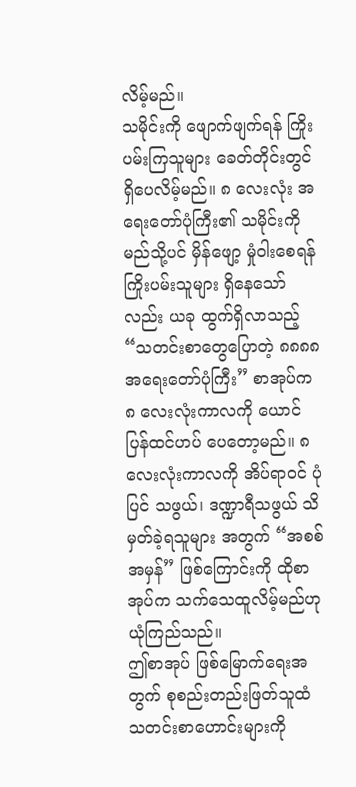လိမ့်မည်။
သမိုင်းကို ဖျောက်ဖျက်ရန် ကြိုးပမ်းကြသူများ ခေတ်တိုင်းတွင် ရှိပေလိမ့်မည်။ ၈ လေးလုံး အရေးတော်ပုံကြီး၏ သမိုင်းကို မည်သို့ပင် မှိန်ဖျော့ မှုံဝါးစေရန် ကြိုးပမ်းသူများ ရှိနေသော်လည်း ယခု ထွက်ရှိလာသည့် “သတင်းစာတွေပြောတဲ့ ၈၈၈၈ အရေးတော်ပုံကြီး” စာအုပ်က ၈ လေးလုံးကာလကို ယောင်ပြန်ထင်ဟပ် ပေတော့မည်။ ၈ လေးလုံးကာလကို အိပ်ရာဝင် ပုံပြင် သဖွယ်၊ ဒဏ္ဍာရီသဖွယ် သိမှတ်ခဲ့ရသူများ အတွက် “အစစ်အမှန်” ဖြစ်ကြောင်းကို ထိုစာအုပ်က သက်သေထူလိမ့်မည်ဟု ယုံကြည်သည်။
ဤစာအုပ် ဖြစ်မြောက်ရေးအတွက် စုစည်းတည်းဖြတ်သူထံ သတင်းစာဟောင်းများကို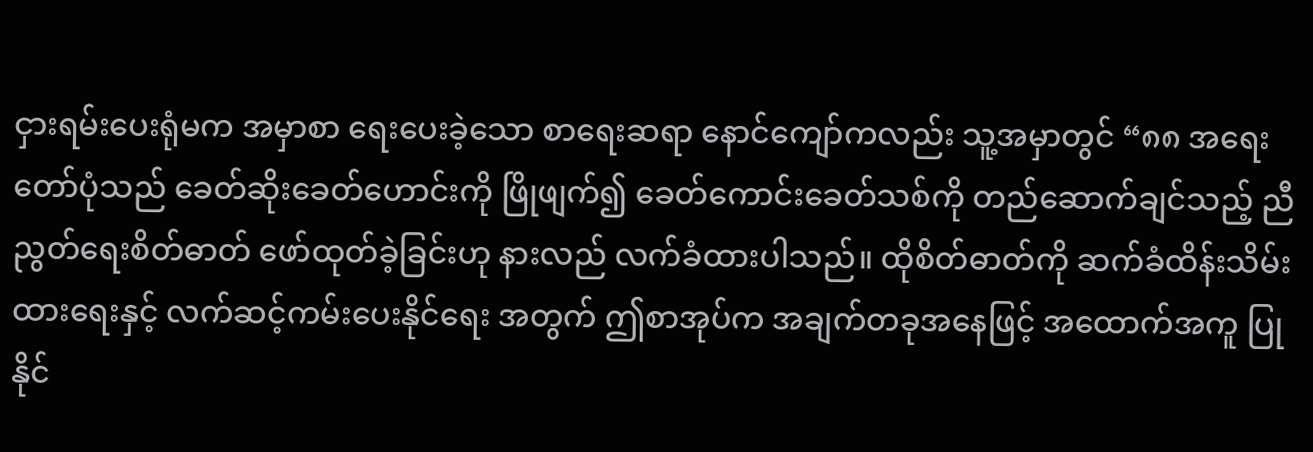ငှားရမ်းပေးရုံမက အမှာစာ ရေးပေးခဲ့သော စာရေးဆရာ နောင်ကျော်ကလည်း သူ့အမှာတွင် “၈၈ အရေးတော်ပုံသည် ခေတ်ဆိုးခေတ်ဟောင်းကို ဖြိုဖျက်၍ ခေတ်ကောင်းခေတ်သစ်ကို တည်ဆောက်ချင်သည့် ညီညွတ်ရေးစိတ်ဓာတ် ဖော်ထုတ်ခဲ့ခြင်းဟု နားလည် လက်ခံထားပါသည်။ ထိုစိတ်ဓာတ်ကို ဆက်ခံထိန်းသိမ်းထားရေးနှင့် လက်ဆင့်ကမ်းပေးနိုင်ရေး အတွက် ဤစာအုပ်က အချက်တခုအနေဖြင့် အထောက်အကူ ပြုနိုင်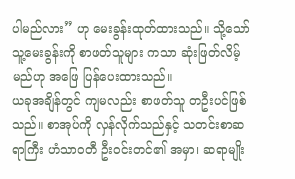ပါမည်လား” ဟု မေးခွန်းထုတ်ထားသည်။ သို့သော် သူ့မေးခွန်းကို စာဖတ်သူများ ကသာ ဆုံးဖြတ်လိမ့်မည်ဟု အဖြေ ပြန်ပေးထားသည်။
ယခုအချိန်တွင် ကျမလည်း စာဖတ်သူ တဦးပင်ဖြစ်သည်။ စာအုပ်ကို လှန်လိုက်သည်နှင့် သတင်းစာဆရာကြီး ဟံသာဝတီ ဦးဝင်းတင်၏ အမှာ၊ ဆရာမျိုး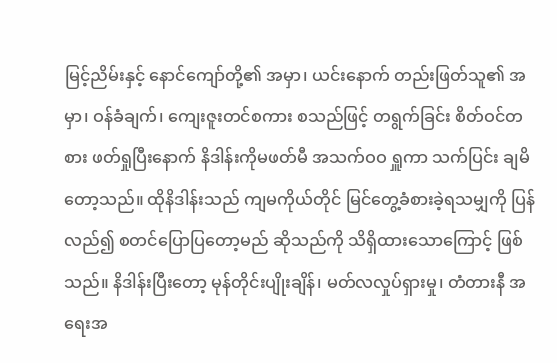မြင့်ညိမ်းနှင့် နောင်ကျော်တို့၏ အမှာ၊ ယင်းနောက် တည်းဖြတ်သူ၏ အမှာ၊ ဝန်ခံချက်၊ ကျေးဇူးတင်စကား စသည်ဖြင့် တရွက်ခြင်း စိတ်ဝင်တစား ဖတ်ရှုပြီးနောက် နိဒါန်းကိုမဖတ်မီ အသက်ဝဝ ရှူကာ သက်ပြင်း ချမိတော့သည်။ ထိုနိဒါန်းသည် ကျမကိုယ်တိုင် မြင်တွေ့ခံစားခဲ့ရသမျှကို ပြန်လည်၍ စတင်ပြောပြတော့မည် ဆိုသည်ကို သိရှိထားသောကြောင့် ဖြစ်သည်။ နိဒါန်းပြီးတော့ မုန်တိုင်းပျိုးချိန်၊ မတ်လလှုပ်ရှားမှု၊ တံတားနီ အရေးအ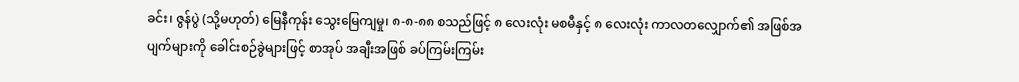ခင်း၊ ဇွန်ပွဲ (သို့မဟုတ်) မြေနီကုန်း သွေးမြေကျမှု၊ ၈-၈-၈၈ စသည်ဖြင့် ၈ လေးလုံး မစမီနှင့် ၈ လေးလုံး ကာလတလျှောက်၏ အဖြစ်အပျက်များကို ခေါင်းစဉ်ခွဲများဖြင့် စာအုပ် အချီးအဖြစ် ခပ်ကြမ်းကြမ်း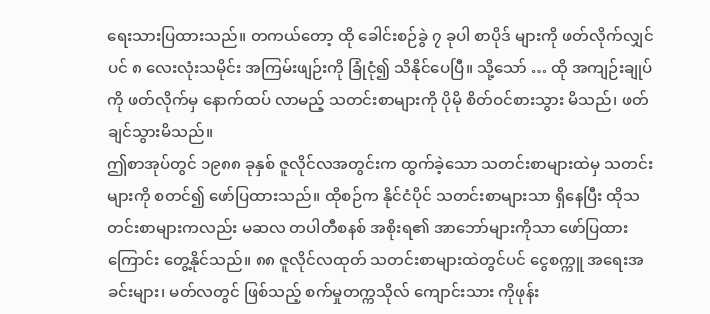ရေးသားပြထားသည်။ တကယ်တော့ ထို ခေါင်းစဉ်ခွဲ ၇ ခုပါ စာပိုဒ် များကို ဖတ်လိုက်လျှင်ပင် ၈ လေးလုံးသမိုင်း အကြမ်းဖျဉ်းကို ခြုံငုံ၍ သိနိုင်ပေပြီ။ သို့သော် … ထို အကျဉ်းချုပ်ကို ဖတ်လိုက်မှ နောက်ထပ် လာမည့် သတင်းစာများကို ပိုမို စိတ်ဝင်စားသွား မိသည်၊ ဖတ်ချင်သွားမိသည်။
ဤစာအုပ်တွင် ၁၉၈၈ ခုနှစ် ဇူလိုင်လအတွင်းက ထွက်ခဲ့သော သတင်းစာများထဲမှ သတင်းများကို စတင်၍ ဖော်ပြထားသည်။ ထိုစဉ်က နိုင်ငံပိုင် သတင်းစာများသာ ရှိနေပြီး ထိုသတင်းစာများကလည်း မဆလ တပါတီစနစ် အစိုးရ၏ အာဘော်များကိုသာ ဖော်ပြထားကြောင်း တွေ့နိုင်သည်။ ၈၈ ဇူလိုင်လထုတ် သတင်းစာများထဲတွင်ပင် ငွေစက္ကူ အရေးအခင်းများ၊ မတ်လတွင် ဖြစ်သည့် စက်မှုတက္ကသိုလ် ကျောင်းသား ကိုဖုန်း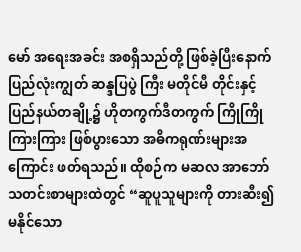မော် အရေးအခင်း အစရှိသည်တို့ ဖြစ်ခဲ့ပြီးနောက် ပြည်လုံးကျွတ် ဆန္ဒပြပွဲ ကြီး မတိုင်မီ တိုင်းနှင့် ပြည်နယ်တချို့၌ ဟိုတကွက်ဒီတကွက် ကြိုကြိုကြားကြား ဖြစ်ပွားသော အဓိကရုဏ်းများအကြောင်း ဖတ်ရသည်။ ထိုစဉ်က မဆလ အာဘော် သတင်းစာများထဲတွင် “ဆူပူသူများကို တားဆီး၍ မနိုင်သော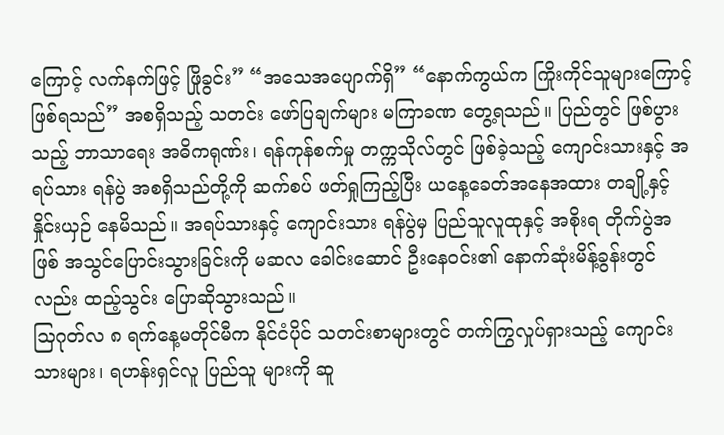ကြောင့် လက်နက်ဖြင့် ဖြိုခွင်း” “အသေအပျောက်ရှိ” “နောက်ကွယ်က ကြိုးကိုင်သူများကြောင့် ဖြစ်ရသည်” အစရှိသည့် သတင်း ဖော်ပြချက်များ မကြာခဏ တွေ့ရသည်။ ပြည်တွင် ဖြစ်ပွားသည့် ဘာသာရေး အဓိကရုဏ်း၊ ရန်ကုန်စက်မှု တက္ကသိုလ်တွင် ဖြစ်ခဲ့သည့် ကျောင်းသားနှင့် အရပ်သား ရန်ပွဲ အစရှိသည်တို့ကို ဆက်စပ် ဖတ်ရှုကြည့်ပြီး ယနေ့ခေတ်အနေအထား တချို့နှင့် နှိုင်းယှဉ် နေမိသည်။ အရပ်သားနှင့် ကျောင်းသား ရန်ပွဲမှ ပြည်သူလူထုနှင့် အစိုးရ တိုက်ပွဲအဖြစ် အသွင်ပြောင်းသွားခြင်းကို မဆလ ခေါင်းဆောင် ဦးနေဝင်း၏ နောက်ဆုံးမိန့်ခွန်းတွင်လည်း ထည့်သွင်း ပြောဆိုသွားသည်။
သြဂုတ်လ ၈ ရက်နေ့မတိုင်မီက နိုင်ငံပိုင် သတင်းစာများတွင် တက်ကြွလှုပ်ရှားသည့် ကျောင်းသားများ၊ ရဟန်းရှင်လူ ပြည်သူ များကို ဆူ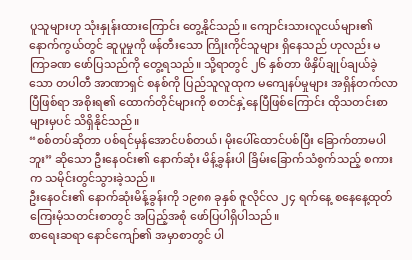ပူသူများဟု သုံးနှုန်းထားကြောင်း တွေ့နိုင်သည်။ ကျောင်းသားလူငယ်များ၏ နောက်ကွယ်တွင် ဆူပူမှုကို ဖန်တီးသော ကြိုးကိုင်သူများ ရှိနေသည် ဟုလည်း မကြာခဏ ဖော်ပြသည်ကို တွေ့ရသည်။ သို့ရာတွင် ၂၆ နှစ်တာ ဖိနှိပ်ချုပ်ချယ်ခဲ့သော တပါတီ အာဏာရှင် စနစ်ကို ပြည်သူလူထုက မကျေနပ်မှုများ အရှိန်တက်လာပြီဖြစ်ရာ အစိုးရ၏ ထောက်တိုင်များကို စတင်နှဲ့နေပြီဖြစ်ကြောင်း ထိုသတင်းစာများမှပင် သိရှိနိုင်သည်။
“စစ်တပ်ဆိုတာ ပစ်ရင်မှန်အောင်ပစ်တယ်၊ မိုးပေါ်ထောင်ပစ်ပြီး ခြောက်တာမပါဘူး” ဆိုသော ဦးနေဝင်း၏ နောက်ဆုံး မိန့်ခွန်းပါ ခြိမ်းခြောက်သံစွက်သည့် စကားက သမိုင်းတွင်သွားခဲ့သည်။
ဦးနေဝင်း၏ နောက်ဆုံးမိန့်ခွန်းကို ၁၉၈၈ ခုနှစ် ဇူလိုင်လ ၂၄ ရက်နေ့ စနေနေ့ထုတ် ကြေးမုံသတင်းစာတွင် အပြည့်အစုံ ဖော်ပြပါရှိပါသည်။
စာရေးဆရာ နောင်ကျော်၏ အမှာစာတွင် ပါ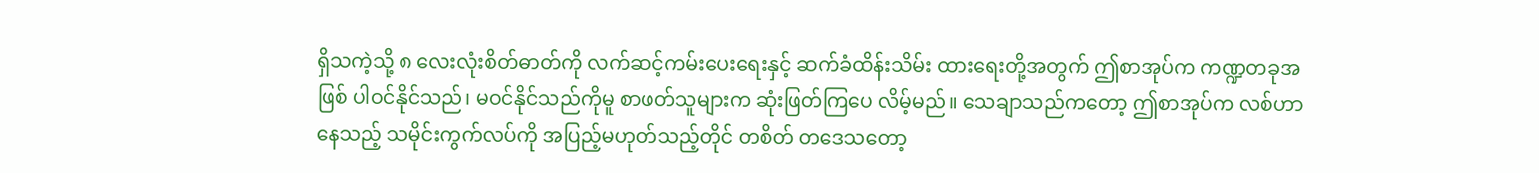ရှိသကဲ့သို့ ၈ လေးလုံးစိတ်ဓာတ်ကို လက်ဆင့်ကမ်းပေးရေးနှင့် ဆက်ခံထိန်းသိမ်း ထားရေးတို့အတွက် ဤစာအုပ်က ကဏ္ဍတခုအဖြစ် ပါဝင်နိုင်သည်၊ မဝင်နိုင်သည်ကိုမူ စာဖတ်သူများက ဆုံးဖြတ်ကြပေ လိမ့်မည်။ သေချာသည်ကတော့ ဤစာအုပ်က လစ်ဟာနေသည့် သမိုင်းကွက်လပ်ကို အပြည့်မဟုတ်သည့်တိုင် တစိတ် တဒေသတော့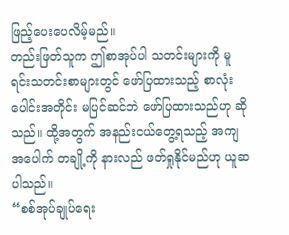ဖြည့်ပေးပေလိမ့်မည်။
တည်းဖြတ်သူက ဤစာအုပ်ပါ သတင်းများကို မူရင်းသတင်းစာများတွင် ဖော်ပြထားသည့် စာလုံးပေါင်းအတိုင်း မပြင်ဆင်ဘဲ ဖော်ပြထားသည်ဟု ဆိုသည်။ ထို့အတွက် အနည်းငယ်တွေ့ရသည့် အကျအပေါက် တချို့ကို နားလည် ဖတ်ရှုနိုင်မည်ဟု ယူဆပါသည်။
“စစ်အုပ်ချုပ်ရေး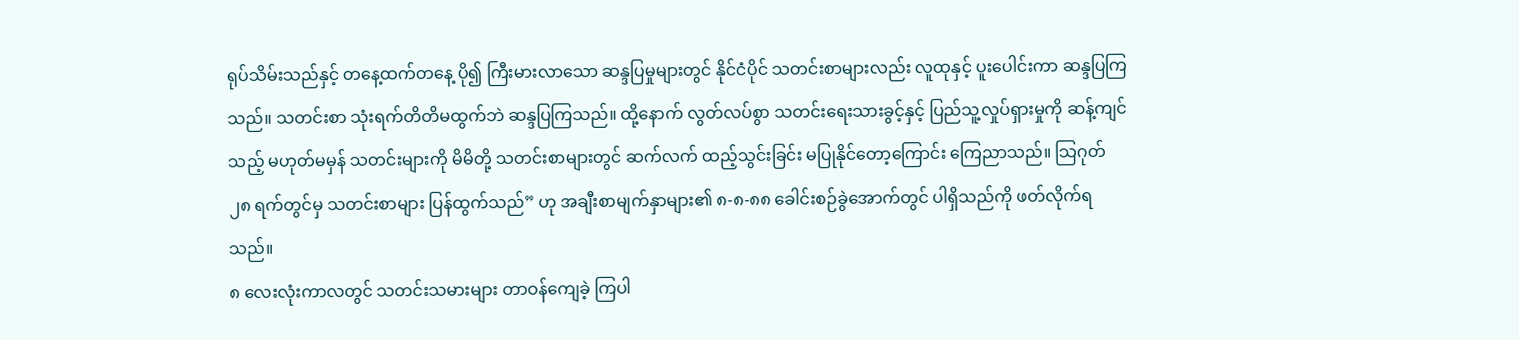ရုပ်သိမ်းသည်နှင့် တနေ့ထက်တနေ့ ပို၍ ကြီးမားလာသော ဆန္ဒပြမှုများတွင် နိုင်ငံပိုင် သတင်းစာများလည်း လူထုနှင့် ပူးပေါင်းကာ ဆန္ဒပြကြသည်။ သတင်းစာ သုံးရက်တိတိမထွက်ဘဲ ဆန္ဒပြကြသည်။ ထို့နောက် လွတ်လပ်စွာ သတင်းရေးသားခွင့်နှင့် ပြည်သူ့လှုပ်ရှားမှုကို ဆန့်ကျင်သည့် မဟုတ်မမှန် သတင်းများကို မိမိတို့ သတင်းစာများတွင် ဆက်လက် ထည့်သွင်းခြင်း မပြုနိုင်တော့ကြောင်း ကြေညာသည်။ သြဂုတ် ၂၈ ရက်တွင်မှ သတင်းစာများ ပြန်ထွက်သည်” ဟု အချီးစာမျက်နှာများ၏ ၈-၈-၈၈ ခေါင်းစဉ်ခွဲအောက်တွင် ပါရှိသည်ကို ဖတ်လိုက်ရသည်။
၈ လေးလုံးကာလတွင် သတင်းသမားများ တာဝန်ကျေခဲ့ ကြပါ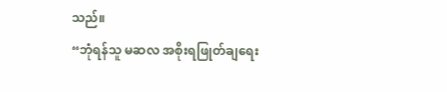သည်။
“ဘုံရန်သူ မဆလ အစိုးရဖြုတ်ချရေး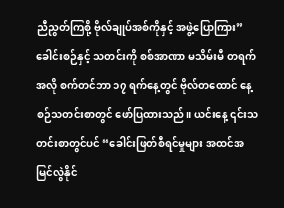ညီညွတ်ကြစို့ ဗိုလ်ချုပ်အစ်ကိုနှင့် အဖွဲ့ပြောကြား” ခေါင်းစဉ်နှင့် သတင်းကို စစ်အာဏာ မသိမ်းမီ တရက်အလို စက်တင်ဘာ ၁၇ ရက်နေ့တွင် ဗိုလ်တထောင် နေ့စဉ်သတင်းစာတွင် ဖော်ပြထားသည်။ ယင်းနေ့ ၎င်းသတင်းစာတွင်ပင် “ခေါင်းဖြတ်စီရင်မှုများ အထင်အမြင်လွဲနိုင်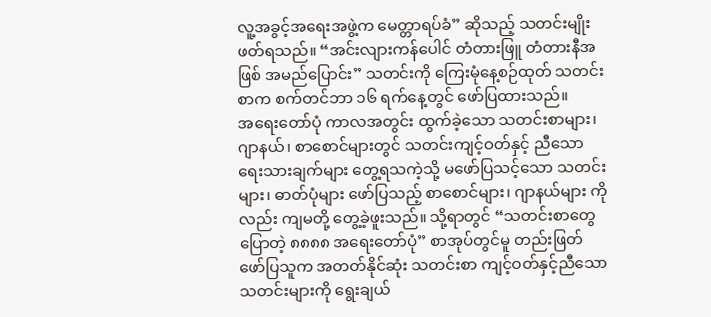လူ့အခွင့်အရေးအဖွဲ့က မေတ္တာရပ်ခံ” ဆိုသည့် သတင်းမျိုး ဖတ်ရသည်။ “အင်းလျားကန်ပေါင် တံတားဖြူ တံတားနီအဖြစ် အမည်ပြောင်း” သတင်းကို ကြေးမုံနေ့စဉ်ထုတ် သတင်းစာက စက်တင်ဘာ ၁၆ ရက်နေ့တွင် ဖော်ပြထားသည်။
အရေးတော်ပုံ ကာလအတွင်း ထွက်ခဲ့သော သတင်းစာများ၊ ဂျာနယ်၊ စာစောင်များတွင် သတင်းကျင့်ဝတ်နှင့် ညီသော ရေးသားချက်များ တွေ့ရသကဲ့သို့ မဖော်ပြသင့်သော သတင်းများ၊ ဓာတ်ပုံများ ဖော်ပြသည့် စာစောင်များ၊ ဂျာနယ်များ ကိုလည်း ကျမတို့ တွေ့ခဲ့ဖူးသည်။ သို့ရာတွင် “သတင်းစာတွေ ပြောတဲ့ ၈၈၈၈ အရေးတော်ပုံ” စာအုပ်တွင်မူ တည်းဖြတ် ဖော်ပြသူက အတတ်နိုင်ဆုံး သတင်းစာ ကျင့်ဝတ်နှင့်ညီသော သတင်းများကို ရွေးချယ်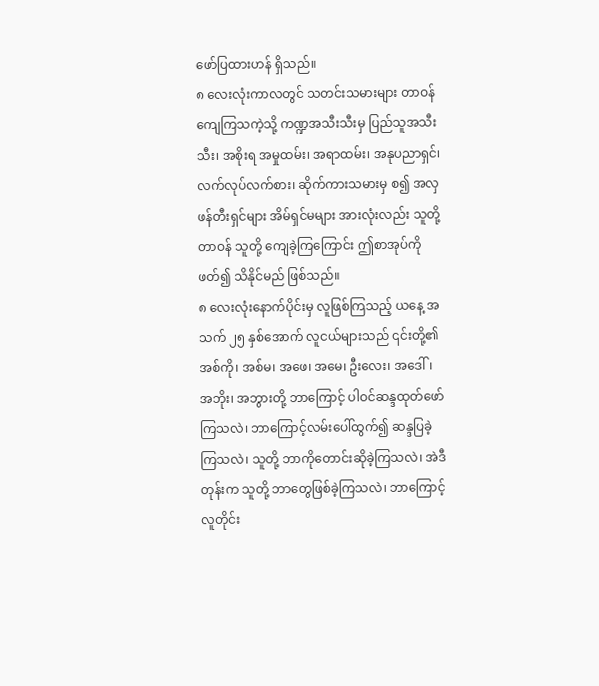ဖော်ပြထားဟန် ရှိသည်။
၈ လေးလုံးကာလတွင် သတင်းသမားများ တာဝန်ကျေကြသကဲ့သို့ ကဏ္ဍအသီးသီးမှ ပြည်သူအသီးသီး၊ အစိုးရ အမှုထမ်း၊ အရာထမ်း၊ အနုပညာရှင်၊ လက်လုပ်လက်စား၊ ဆိုက်ကားသမားမှ စ၍ အလှဖန်တီးရှင်များ အိမ်ရှင်မများ အားလုံးလည်း သူတို့တာဝန် သူတို့ ကျေခဲ့ကြကြောင်း ဤစာအုပ်ကို ဖတ်၍ သိနိုင်မည် ဖြစ်သည်။
၈ လေးလုံးနောက်ပိုင်းမှ လူဖြစ်ကြသည့် ယနေ့ အသက် ၂၅ နှစ်အောက် လူငယ်များသည် ၎င်းတို့၏ အစ်ကို၊ အစ်မ၊ အဖေ၊ အမေ၊ ဦးလေး၊ အဒေါ်၊ အဘိုး၊ အဘွားတို့ ဘာကြောင့် ပါဝင်ဆန္ဒထုတ်ဖော်ကြသလဲ၊ ဘာကြောင့်လမ်းပေါ်ထွက်၍ ဆန္ဒပြခဲ့ ကြသလဲ၊ သူတို့ ဘာကိုတောင်းဆိုခဲ့ကြသလဲ၊ အဲဒီတုန်းက သူတို့ ဘာတွေဖြစ်ခဲ့ကြသလဲ၊ ဘာကြောင့် လူတိုင်း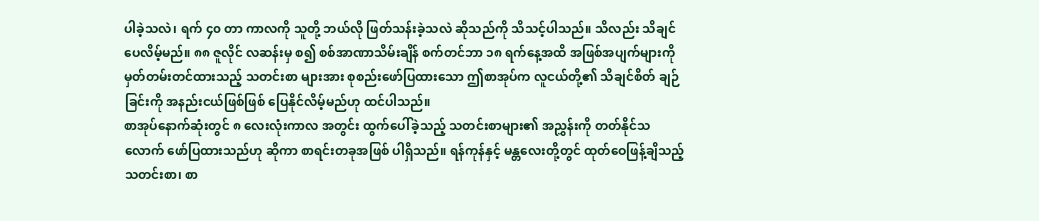ပါခဲ့သလဲ၊ ရက် ၄၀ တာ ကာလကို သူတို့ ဘယ်လို ဖြတ်သန်းခဲ့သလဲ ဆိုသည်ကို သိသင့်ပါသည်။ သိလည်း သိချင်ပေလိမ့်မည်။ ၈၈ ဇူလိုင် လဆန်းမှ စ၍ စစ်အာဏာသိမ်းချိန် စက်တင်ဘာ ၁၈ ရက်နေ့အထိ အဖြစ်အပျက်များကို မှတ်တမ်းတင်ထားသည့် သတင်းစာ များအား စုစည်းဖော်ပြထားသော ဤစာအုပ်က လူငယ်တို့၏ သိချင်စိတ် ချဉ်ခြင်းကို အနည်းငယ်ဖြစ်ဖြစ် ပြေနိုင်လိမ့်မည်ဟု ထင်ပါသည်။
စာအုပ်နောက်ဆုံးတွင် ၈ လေးလုံးကာလ အတွင်း ထွက်ပေါ်ခဲ့သည့် သတင်းစာများ၏ အညွှန်းကို တတ်နိုင်သလောက် ဖော်ပြထားသည်ဟု ဆိုကာ စာရင်းတခုအဖြစ် ပါရှိသည်။ ရန်ကုန်နှင့် မန္တလေးတို့တွင် ထုတ်ဝေဖြန့်ချိသည့် သတင်းစာ၊ စာ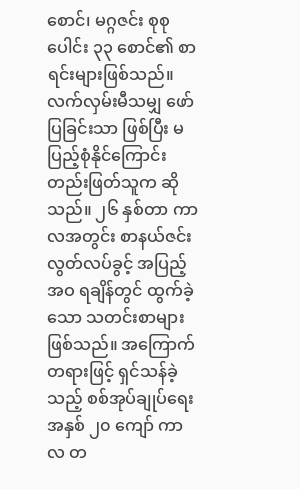စောင်၊ မဂ္ဂဇင်း စုစုပေါင်း ၃၃ စောင်၏ စာရင်းများဖြစ်သည်။ လက်လှမ်းမီသမျှ ဖော်ပြခြင်းသာ ဖြစ်ပြီး မပြည့်စုံနိုင်ကြောင်း တည်းဖြတ်သူက ဆိုသည်။ ၂၆ နှစ်တာ ကာလအတွင်း စာနယ်ဇင်း လွတ်လပ်ခွင့် အပြည့်အဝ ရချိန်တွင် ထွက်ခဲ့သော သတင်းစာများဖြစ်သည်။ အကြောက်တရားဖြင့် ရှင်သန်ခဲ့သည့် စစ်အုပ်ချုပ်ရေး အနှစ် ၂၀ ကျော် ကာလ တ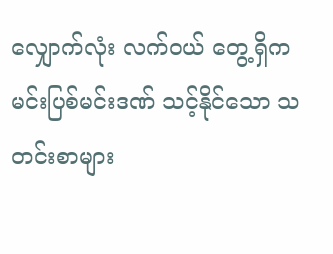လျှောက်လုံး လက်ဝယ် တွေ့ရှိက မင်းပြစ်မင်းဒဏ် သင့်နိုင်သော သတင်းစာများ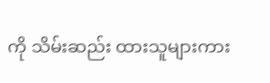ကို သိမ်းဆည်း ထားသူများကား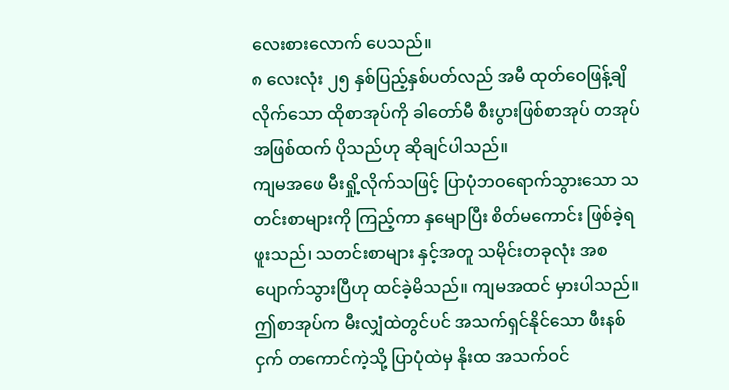လေးစားလောက် ပေသည်။
၈ လေးလုံး ၂၅ နှစ်ပြည့်နှစ်ပတ်လည် အမီ ထုတ်ဝေဖြန့်ချိလိုက်သော ထိုစာအုပ်ကို ခါတော်မီ စီးပွားဖြစ်စာအုပ် တအုပ် အဖြစ်ထက် ပိုသည်ဟု ဆိုချင်ပါသည်။
ကျမအဖေ မီးရှို့လိုက်သဖြင့် ပြာပုံဘဝရောက်သွားသော သတင်းစာများကို ကြည့်ကာ နှမျောပြီး စိတ်မကောင်း ဖြစ်ခဲ့ရဖူးသည်၊ သတင်းစာများ နှင့်အတူ သမိုင်းတခုလုံး အစပျောက်သွားပြီဟု ထင်ခဲ့မိသည်။ ကျမအထင် မှားပါသည်။ ဤစာအုပ်က မီးလျှံထဲတွင်ပင် အသက်ရှင်နိုင်သော ဖီးနစ်ငှက် တကောင်ကဲ့သို့ ပြာပုံထဲမှ နိုးထ အသက်ဝင်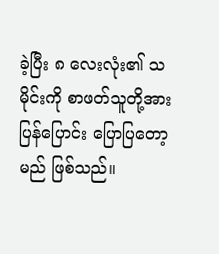ခဲ့ပြီး ၈ လေးလုံး၏ သမိုင်းကို စာဖတ်သူတို့အား ပြန်ပြောင်း ပြောပြတော့မည် ဖြစ်သည်။